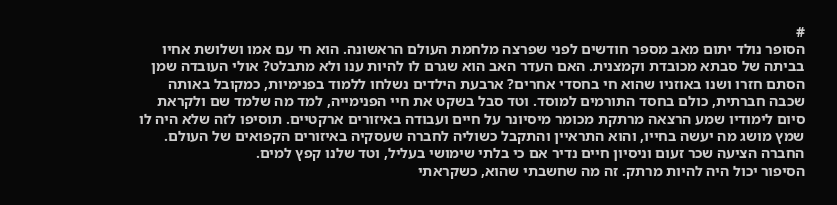#
הסופר נולד יתום מאב מספר חודשים לפני שפרצה מלחמת העולם הראשונה. הוא חי עם אמו ושלושת אחיו בביתה של סבתא מכובדת וקמצנית. האם העדר האב הוא שגרם לו להיות ענו ולא מתבלט? אולי העובדה שמן הסתם חזרו ושנו באוזניו שהוא חי בחסדי אחרים? ארבעת הילדים נשלחו ללמוד בפנימיות, כמקובל באותה שכבה חברתית, כולם בחסד התורמים למוסד. וטד סבל בשקט את חיי הפנימייה, למד מה שלמד שם ולקראת סיום לימודיו שמע הרצאה מרתקת מכומר מיסיונר על חיים ועבודה באיזורים ארקטיים. תוסיפו לזה שלא היה לו שמץ מושג מה יעשה בחייו, והוא התראיין והתקבל כשוליה לחברה שעסקיה באיזורים הקפואים של העולם. החברה הציעה שכר זעום וניסיון חיים נדיר אם כי בלתי שימושי בעליל, וטד שלנו קפץ למים.
הסיפור יכול היה להיות מרתק. זה מה שחשבתי שהוא, כשקראתי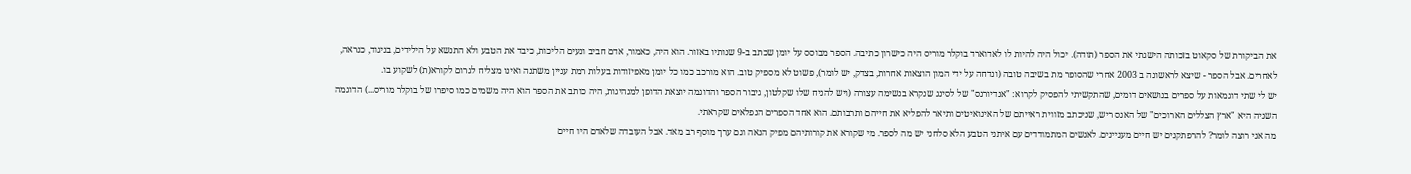את הביקורת של סקאוט בזכותה הישגתי את הספר (תודה). יכול היה להיות לו לאדוארד בוקלר מוריס היה כישרון כתיבה. הספר מבוסס על יומן שכתב ב-9 שנותיו באזור. הוא היה, כאמור, אדם חביב ונעים הליכות, כיבד את הטבע ולא התנשא על הילידים, בניגוד, כנראה, לאחרים. אבל הספר - שיצא לראשונה ב 2003 אחרי שהסופר מת בשיבה טובה (ונדחה על ידי המון הוצאות אחרות, בצדק, יש לומר), פשוט לא מספיק טוב. הוא מורכב כמו כל יומן מאפיזודות בעלות רמת עניין משתנה ואינו מצליח לגרום לקורא(ת) לשקוע בו.
יש לי שתי דוגמאות על ספרים בנושאים דומים, שהתקשיתי להפסיק לקרוא: "אנדיורנס" של לסינג שנקרא בנשימה עצורה (ויש להניח שלו שקלטון, גיבור הספר והדוגמה יוצאת הדופן למנהיגות, היה כותב את הספר הוא היה משמים כמו סיפרו של בוקלר מוריס...) הדוגמה השניה היא "ארץ הצללים הארוכים" של האנס ריש, שניכתב מזווית ראייתם של האינואיטים ותיאר להפליא את חייהם ותרבותם. הוא אחד הספרים הנפלאים שקראתי.
מה אני רוצה לומר? להרפתקנים יש חיים מעניינים. לאנשים המתמודדים עם איתני הטבע הלא סלחני יש מה לספר. מי שקורא את קורותיהם מפיק הנאה וגם ערך מוסף רב מאד. אבל העובדה שלאדם היו חיים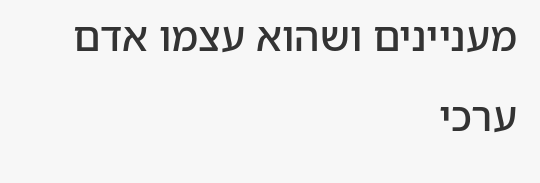מעניינים ושהוא עצמו אדם ערכי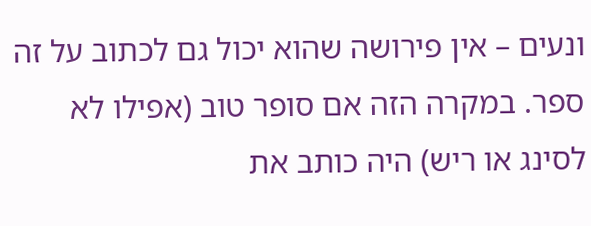ונעים – אין פירושה שהוא יכול גם לכתוב על זה ספר. במקרה הזה אם סופר טוב (אפילו לא לסינג או ריש) היה כותב את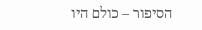הסיפור – כולם היו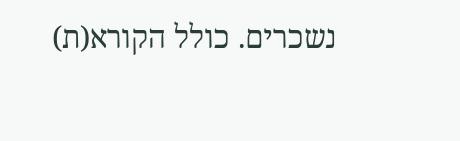נשכרים. כולל הקורא(ת)